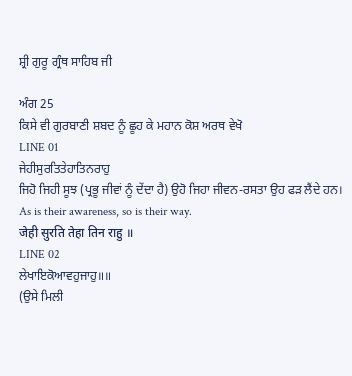ਸ਼੍ਰੀ ਗੁਰੂ ਗ੍ਰੰਥ ਸਾਹਿਬ ਜੀ

ਅੰਗ 25
ਕਿਸੇ ਵੀ ਗੁਰਬਾਣੀ ਸ਼ਬਦ ਨੂੰ ਛੂਹ ਕੇ ਮਹਾਨ ਕੋਸ਼ ਅਰਥ ਵੇਖੋ
LINE 01
ਜੇਹੀਸੁਰਤਿਤੇਹਾਤਿਨਰਾਹੁ
ਜਿਹੋ ਜਿਹੀ ਸੂਝ (ਪ੍ਰਭੂ ਜੀਵਾਂ ਨੂੰ ਦੇਂਦਾ ਹੈ) ਉਹੋ ਜਿਹਾ ਜੀਵਨ-ਰਸਤਾ ਉਹ ਫੜ ਲੈਂਦੇ ਹਨ।
As is their awareness, so is their way.
जेही सुरति तेहा तिन राहु ॥
LINE 02
ਲੇਖਾਇਕੋਆਵਹੁਜਾਹੁ॥॥
(ਉਸੇ ਮਿਲੀ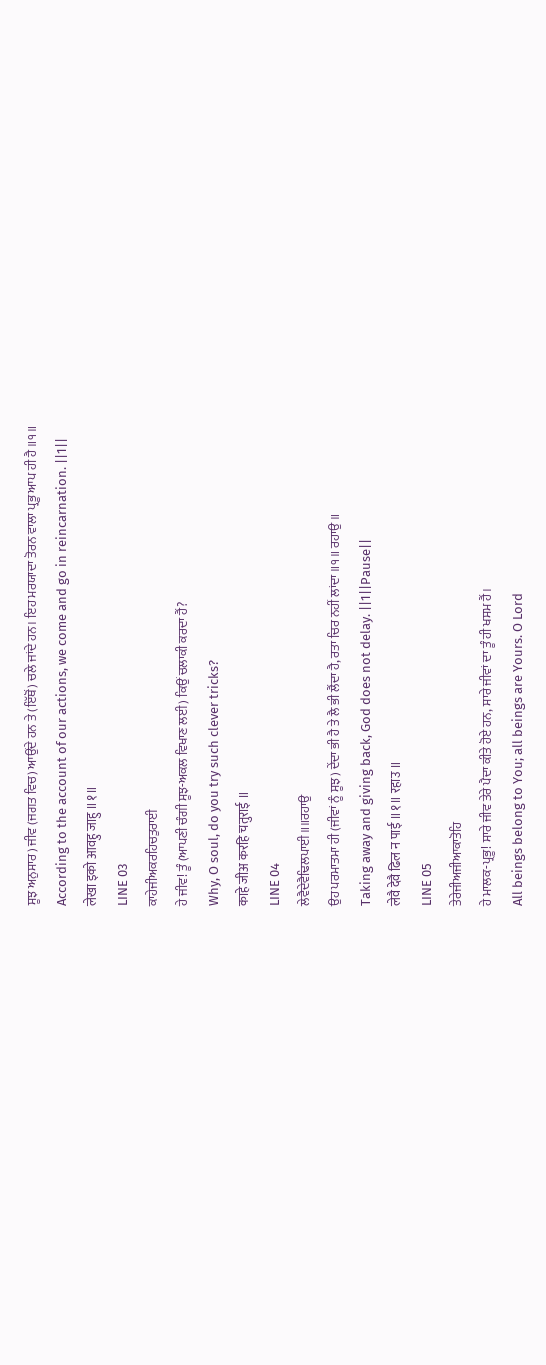ਸੂਝ ਅਨੁਸਾਰ) ਜੀਵ (ਜਗਤ ਵਿਚ) ਆਉਂਦੇ ਹਨ ਤੇ (ਇੱਥੋਂ) ਚਲੇ ਜਾਂਦੇ ਹਨ। ਇਹ ਮਰਯਾਦਾ ਤੋਰਨ ਵਾਲਾ ਪ੍ਰਭੂ ਆਪ ਹੀ ਹੈ ॥੧॥
According to the account of our actions, we come and go in reincarnation. ||1||
लेखा इको आवहु जाहु ॥१॥
LINE 03
ਕਾਹੇਜੀਅਕਰਹਿਚਤੁਰਾਈ
ਹੇ ਜੀਵ! ਤੂੰ (ਆਪਣੀ ਚੰਗੀ ਸੂਝ-ਅਕਲ ਵਿਖਾਣ ਲਈ) ਕਿਉਂ ਚਲਾਕੀ ਕਰਦਾ ਹੈਂ?
Why, O soul, do you try such clever tricks?
काहे जीअ करहि चतुराई ॥
LINE 04
ਲੇਵੈਦੇਵੈਢਿਲਪਾਈ॥॥ਰਹਾਉ
ਉਹ ਪਰਮਾਤਮਾ ਹੀ (ਜੀਵਾਂ ਨੂੰ ਸੂਝ) ਦੇਂਦਾ ਭੀ ਹੈ ਤੇ ਲੈ ਭੀ ਲੈਂਦਾ ਹੈ, ਰਤਾ ਚਿਰ ਨਹੀਂ ਲਾਂਦਾ ॥੧॥ ਰਹਾਉ ॥
Taking away and giving back, God does not delay. ||1||Pause||
लेवै देवै ढिल न पाई ॥१॥ रहाउ ॥
LINE 05
ਤੇਰੇਜੀਅਜੀਆਕਾਤੋਹਿ
ਹੇ ਮਾਲਕ-ਪ੍ਰਭੂ! ਸਾਰੇ ਜੀਵ ਤੇਰੇ ਪੈਦਾ ਕੀਤੇ ਹੋਏ ਹਨ, ਸਾਰੇ ਜੀਵਾਂ ਦਾ ਤੂੰ ਹੀ ਖਸਮ ਹੈਂ।
All beings belong to You; all beings are Yours. O Lord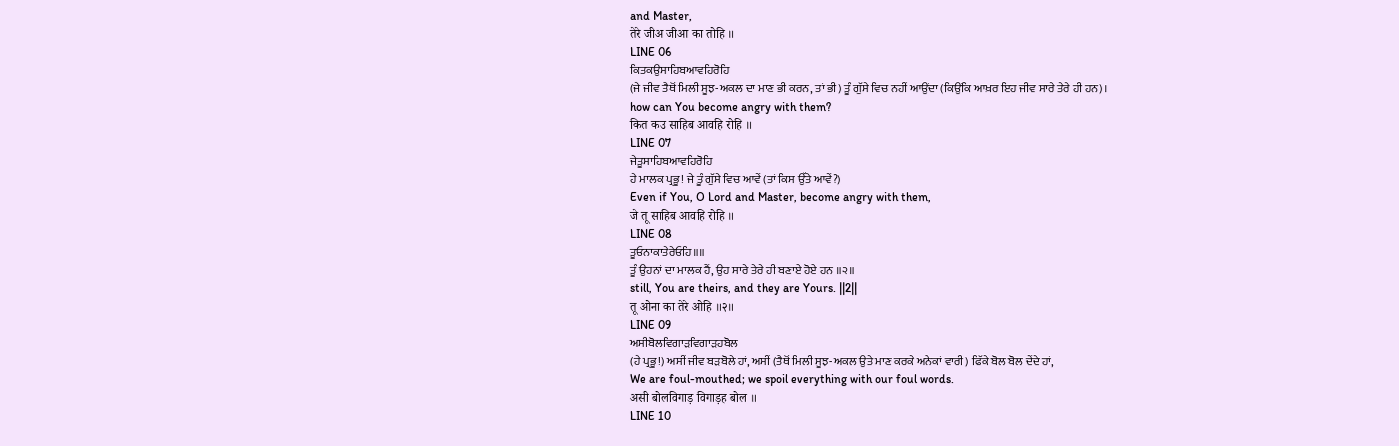and Master,
तेरे जीअ जीआ का तोहि ॥
LINE 06
ਕਿਤਕਉਸਾਹਿਬਆਵਹਿਰੋਹਿ
(ਜੇ ਜੀਵ ਤੈਥੋਂ ਮਿਲੀ ਸੂਝ-ਅਕਲ ਦਾ ਮਾਣ ਭੀ ਕਰਨ, ਤਾਂ ਭੀ) ਤੂੰ ਗੁੱਸੇ ਵਿਚ ਨਹੀਂ ਆਉਂਦਾ (ਕਿਉਂਕਿ ਆਖ਼ਰ ਇਹ ਜੀਵ ਸਾਰੇ ਤੇਰੇ ਹੀ ਹਨ)।
how can You become angry with them?
कित कउ साहिब आवहि रोहि ॥
LINE 07
ਜੇਤੂਸਾਹਿਬਆਵਹਿਰੋਹਿ
ਹੇ ਮਾਲਕ ਪ੍ਰਭੂ! ਜੇ ਤੂੰ ਗੁੱਸੇ ਵਿਚ ਆਵੇਂ (ਤਾਂ ਕਿਸ ਉੱਤੇ ਆਵੇਂ?)
Even if You, O Lord and Master, become angry with them,
जे तू साहिब आवहि रोहि ॥
LINE 08
ਤੂਓਨਾਕਾਤੇਰੇਓਹਿ॥॥
ਤੂੰ ਉਹਨਾਂ ਦਾ ਮਾਲਕ ਹੈਂ, ਉਹ ਸਾਰੇ ਤੇਰੇ ਹੀ ਬਣਾਏ ਹੋਏ ਹਨ ॥੨॥
still, You are theirs, and they are Yours. ||2||
तू ओना का तेरे ओहि ॥२॥
LINE 09
ਅਸੀਬੋਲਵਿਗਾੜਵਿਗਾੜਹਬੋਲ
(ਹੇ ਪ੍ਰਭੂ!) ਅਸੀਂ ਜੀਵ ਬੜਬੋਲੇ ਹਾਂ, ਅਸੀਂ (ਤੈਥੋਂ ਮਿਲੀ ਸੂਝ-ਅਕਲ ਉਤੇ ਮਾਣ ਕਰਕੇ ਅਨੇਕਾਂ ਵਾਰੀ) ਫਿੱਕੇ ਬੋਲ ਬੋਲ ਦੇਂਦੇ ਹਾਂ,
We are foul-mouthed; we spoil everything with our foul words.
असी बोलविगाड़ विगाड़ह बोल ॥
LINE 10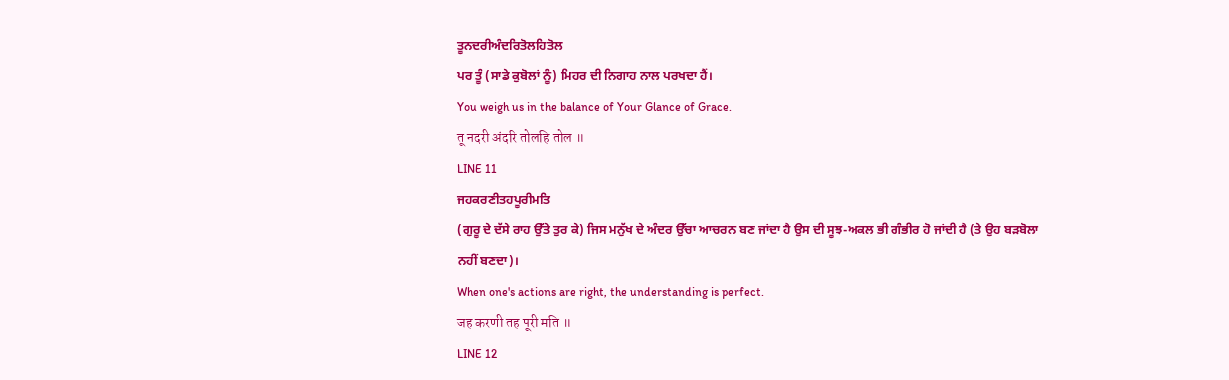ਤੂਨਦਰੀਅੰਦਰਿਤੋਲਹਿਤੋਲ
ਪਰ ਤੂੰ (ਸਾਡੇ ਕੁਬੋਲਾਂ ਨੂੰ) ਮਿਹਰ ਦੀ ਨਿਗਾਹ ਨਾਲ ਪਰਖਦਾ ਹੈਂ।
You weigh us in the balance of Your Glance of Grace.
तू नदरी अंदरि तोलहि तोल ॥
LINE 11
ਜਹਕਰਣੀਤਹਪੂਰੀਮਤਿ
(ਗੁਰੂ ਦੇ ਦੱਸੇ ਰਾਹ ਉੱਤੇ ਤੁਰ ਕੇ) ਜਿਸ ਮਨੁੱਖ ਦੇ ਅੰਦਰ ਉੱਚਾ ਆਚਰਨ ਬਣ ਜਾਂਦਾ ਹੈ ਉਸ ਦੀ ਸੂਝ-ਅਕਲ ਭੀ ਗੰਭੀਰ ਹੋ ਜਾਂਦੀ ਹੈ (ਤੇ ਉਹ ਬੜਬੋਲਾ ਨਹੀਂ ਬਣਦਾ)।
When one's actions are right, the understanding is perfect.
जह करणी तह पूरी मति ॥
LINE 12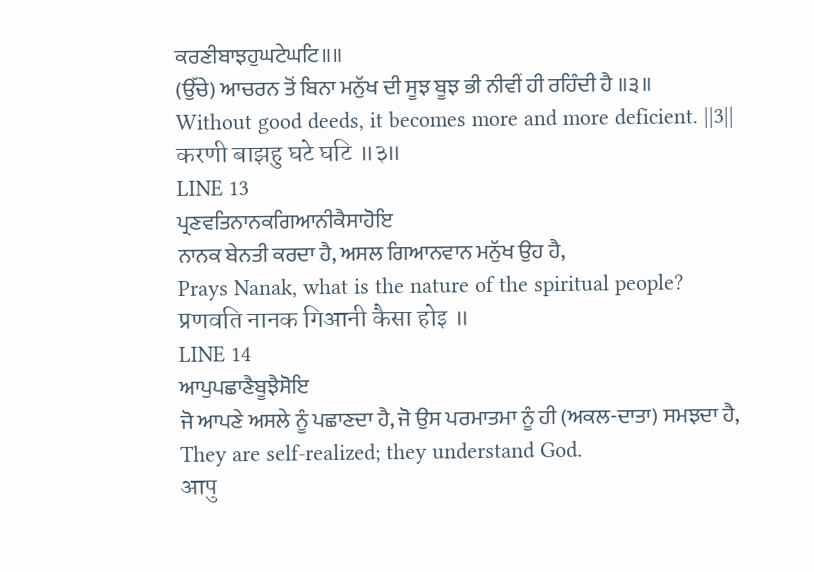ਕਰਣੀਬਾਝਹੁਘਟੇਘਟਿ॥॥
(ਉੱਚੇ) ਆਚਰਨ ਤੋਂ ਬਿਨਾ ਮਨੁੱਖ ਦੀ ਸੂਝ ਬੂਝ ਭੀ ਨੀਵੀਂ ਹੀ ਰਹਿੰਦੀ ਹੈ ॥੩॥
Without good deeds, it becomes more and more deficient. ||3||
करणी बाझहु घटे घटि ॥३॥
LINE 13
ਪ੍ਰਣਵਤਿਨਾਨਕਗਿਆਨੀਕੈਸਾਹੋਇ
ਨਾਨਕ ਬੇਨਤੀ ਕਰਦਾ ਹੈ, ਅਸਲ ਗਿਆਨਵਾਨ ਮਨੁੱਖ ਉਹ ਹੈ,
Prays Nanak, what is the nature of the spiritual people?
प्रणवति नानक गिआनी कैसा होइ ॥
LINE 14
ਆਪੁਪਛਾਣੈਬੂਝੈਸੋਇ
ਜੋ ਆਪਣੇ ਅਸਲੇ ਨੂੰ ਪਛਾਣਦਾ ਹੈ, ਜੋ ਉਸ ਪਰਮਾਤਮਾ ਨੂੰ ਹੀ (ਅਕਲ-ਦਾਤਾ) ਸਮਝਦਾ ਹੈ,
They are self-realized; they understand God.
आपु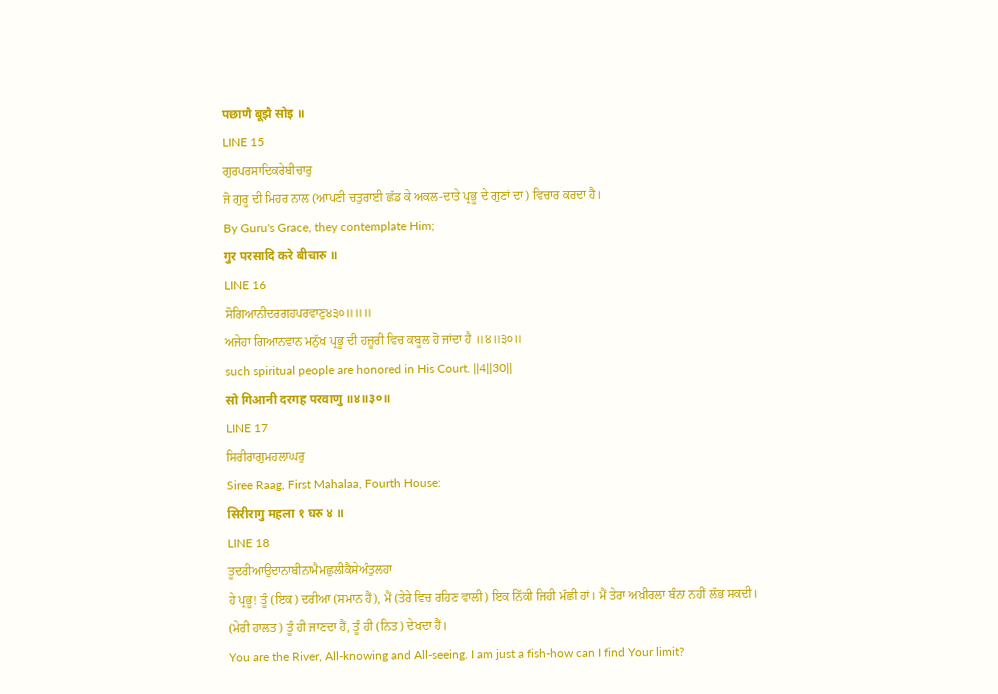पछाणै बूझै सोइ ॥
LINE 15
ਗੁਰਪਰਸਾਦਿਕਰੇਬੀਚਾਰੁ
ਜੋ ਗੁਰੂ ਦੀ ਮਿਹਰ ਨਾਲ (ਆਪਣੀ ਚਤੁਰਾਈ ਛੱਡ ਕੇ ਅਕਲ-ਦਾਤੇ ਪ੍ਰਭੂ ਦੇ ਗੁਣਾਂ ਦਾ) ਵਿਚਾਰ ਕਰਦਾ ਹੈ।
By Guru's Grace, they contemplate Him;
गुर परसादि करे बीचारु ॥
LINE 16
ਸੋਗਿਆਨੀਦਰਗਹਪਰਵਾਣੁ੪੩੦॥॥॥
ਅਜੇਹਾ ਗਿਆਨਵਾਨ ਮਨੁੱਖ ਪ੍ਰਭੂ ਦੀ ਹਜ਼ੂਰੀ ਵਿਚ ਕਬੂਲ ਹੋ ਜਾਂਦਾ ਹੈ ॥੪॥੩੦॥
such spiritual people are honored in His Court. ||4||30||
सो गिआनी दरगह परवाणु ॥४॥३०॥
LINE 17
ਸਿਰੀਰਾਗੁਮਹਲਾਘਰੁ
Siree Raag, First Mahalaa, Fourth House:
सिरीरागु महला १ घरु ४ ॥
LINE 18
ਤੂਦਰੀਆਉਦਾਨਾਬੀਨਾਮੈਮਛੁਲੀਕੈਸੇਅੰਤੁਲਹਾ
ਹੇ ਪ੍ਰਭੂ! ਤੂੰ (ਇਕ) ਦਰੀਆ (ਸਮਾਨ ਹੈਂ), ਮੈਂ (ਤੇਰੇ ਵਿਚ ਰਹਿਣ ਵਾਲੀ) ਇਕ ਨਿੱਕੀ ਜਿਹੀ ਮੱਛੀ ਹਾਂ। ਮੈਂ ਤੇਰਾ ਅਖ਼ੀਰਲਾ ਬੰਨਾ ਨਹੀਂ ਲੱਭ ਸਕਦੀ। (ਮੇਰੀ ਹਾਲਤ) ਤੂੰ ਹੀ ਜਾਣਦਾ ਹੈਂ, ਤੂੰ ਹੀ (ਨਿਤ) ਦੇਖਦਾ ਹੈਂ।
You are the River, All-knowing and All-seeing. I am just a fish-how can I find Your limit?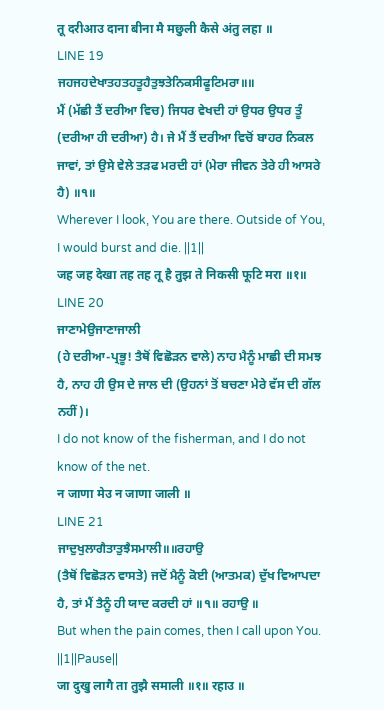तू दरीआउ दाना बीना मै मछुली कैसे अंतु लहा ॥
LINE 19
ਜਹਜਹਦੇਖਾਤਹਤਹਤੂਹੈਤੁਝਤੇਨਿਕਸੀਫੂਟਿਮਰਾ॥॥
ਮੈਂ (ਮੱਛੀ ਤੈਂ ਦਰੀਆ ਵਿਚ) ਜਿਧਰ ਵੇਖਦੀ ਹਾਂ ਉਧਰ ਉਧਰ ਤੂੰ (ਦਰੀਆ ਹੀ ਦਰੀਆ) ਹੈ। ਜੇ ਮੈਂ ਤੈਂ ਦਰੀਆ ਵਿਚੋਂ ਬਾਹਰ ਨਿਕਲ ਜਾਵਾਂ, ਤਾਂ ਉਸੇ ਵੇਲੇ ਤੜਫ ਮਰਦੀ ਹਾਂ (ਮੇਰਾ ਜੀਵਨ ਤੇਰੇ ਹੀ ਆਸਰੇ ਹੈ) ॥੧॥
Wherever I look, You are there. Outside of You, I would burst and die. ||1||
जह जह देखा तह तह तू है तुझ ते निकसी फूटि मरा ॥१॥
LINE 20
ਜਾਣਾਮੇਉਜਾਣਾਜਾਲੀ
(ਹੇ ਦਰੀਆ-ਪ੍ਰਭੂ! ਤੈਥੋਂ ਵਿਛੋੜਨ ਵਾਲੇ) ਨਾਹ ਮੈਨੂੰ ਮਾਛੀ ਦੀ ਸਮਝ ਹੈ, ਨਾਹ ਹੀ ਉਸ ਦੇ ਜਾਲ ਦੀ (ਉਹਨਾਂ ਤੋਂ ਬਚਣਾ ਮੇਰੇ ਵੱਸ ਦੀ ਗੱਲ ਨਹੀਂ)।
I do not know of the fisherman, and I do not know of the net.
न जाणा मेउ न जाणा जाली ॥
LINE 21
ਜਾਦੁਖੁਲਾਗੈਤਾਤੁਝੈਸਮਾਲੀ॥॥ਰਹਾਉ
(ਤੈਥੋਂ ਵਿਛੋੜਨ ਵਾਸਤੇ) ਜਦੋਂ ਮੈਨੂੰ ਕੋਈ (ਆਤਮਕ) ਦੁੱਖ ਵਿਆਪਦਾ ਹੈ, ਤਾਂ ਮੈਂ ਤੈਨੂੰ ਹੀ ਯਾਦ ਕਰਦੀ ਹਾਂ ॥੧॥ ਰਹਾਉ ॥
But when the pain comes, then I call upon You. ||1||Pause||
जा दुखु लागै ता तुझै समाली ॥१॥ रहाउ ॥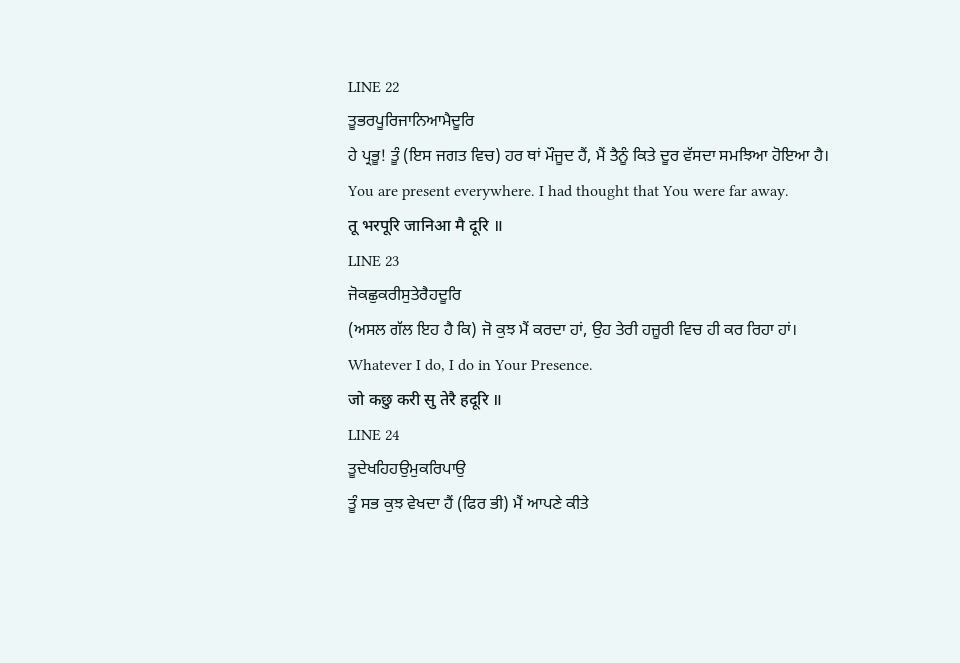LINE 22
ਤੂਭਰਪੂਰਿਜਾਨਿਆਮੈਦੂਰਿ
ਹੇ ਪ੍ਰਭੂ! ਤੂੰ (ਇਸ ਜਗਤ ਵਿਚ) ਹਰ ਥਾਂ ਮੌਜੂਦ ਹੈਂ, ਮੈਂ ਤੈਨੂੰ ਕਿਤੇ ਦੂਰ ਵੱਸਦਾ ਸਮਝਿਆ ਹੋਇਆ ਹੈ।
You are present everywhere. I had thought that You were far away.
तू भरपूरि जानिआ मै दूरि ॥
LINE 23
ਜੋਕਛੁਕਰੀਸੁਤੇਰੈਹਦੂਰਿ
(ਅਸਲ ਗੱਲ ਇਹ ਹੈ ਕਿ) ਜੋ ਕੁਝ ਮੈਂ ਕਰਦਾ ਹਾਂ, ਉਹ ਤੇਰੀ ਹਜ਼ੂਰੀ ਵਿਚ ਹੀ ਕਰ ਰਿਹਾ ਹਾਂ।
Whatever I do, I do in Your Presence.
जो कछु करी सु तेरै हदूरि ॥
LINE 24
ਤੂਦੇਖਹਿਹਉਮੁਕਰਿਪਾਉ
ਤੂੰ ਸਭ ਕੁਝ ਵੇਖਦਾ ਹੈਂ (ਫਿਰ ਭੀ) ਮੈਂ ਆਪਣੇ ਕੀਤੇ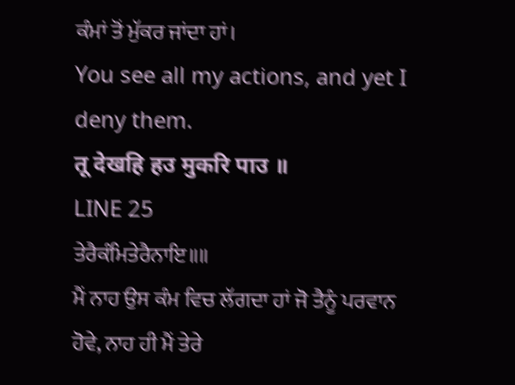ਕੰਮਾਂ ਤੋਂ ਮੁੱਕਰ ਜਾਂਦਾ ਹਾਂ।
You see all my actions, and yet I deny them.
तू देखहि हउ मुकरि पाउ ॥
LINE 25
ਤੇਰੈਕੰਮਿਤੇਰੈਨਾਇ॥॥
ਮੈਂ ਨਾਹ ਉਸ ਕੰਮ ਵਿਚ ਲੱਗਦਾ ਹਾਂ ਜੋ ਤੈਨੂੰ ਪਰਵਾਨ ਹੋਵੇ, ਨਾਹ ਹੀ ਮੈਂ ਤੇਰੇ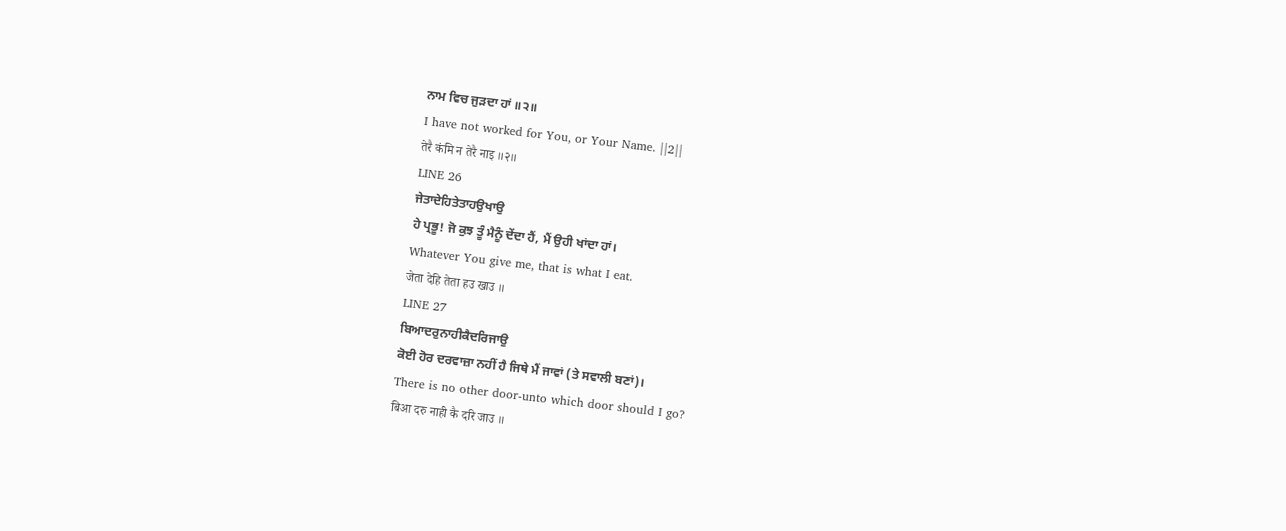ਨਾਮ ਵਿਚ ਜੁੜਦਾ ਹਾਂ ॥੨॥
I have not worked for You, or Your Name. ||2||
तेरै कंमि न तेरै नाइ ॥२॥
LINE 26
ਜੇਤਾਦੇਹਿਤੇਤਾਹਉਖਾਉ
ਹੇ ਪ੍ਰਭੂ! ਜੋ ਕੁਝ ਤੂੰ ਮੈਨੂੰ ਦੇਂਦਾ ਹੈਂ, ਮੈਂ ਉਹੀ ਖਾਂਦਾ ਹਾਂ।
Whatever You give me, that is what I eat.
जेता देहि तेता हउ खाउ ॥
LINE 27
ਬਿਆਦਰੁਨਾਹੀਕੈਦਰਿਜਾਉ
ਕੋਈ ਹੋਰ ਦਰਵਾਜ਼ਾ ਨਹੀਂ ਹੈ ਜਿਥੇ ਮੈਂ ਜਾਵਾਂ (ਤੇ ਸਵਾਲੀ ਬਣਾਂ)।
There is no other door-unto which door should I go?
बिआ दरु नाही कै दरि जाउ ॥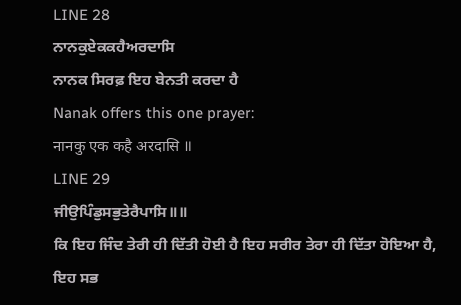LINE 28
ਨਾਨਕੁਏਕਕਹੈਅਰਦਾਸਿ
ਨਾਨਕ ਸਿਰਫ਼ ਇਹ ਬੇਨਤੀ ਕਰਦਾ ਹੈ
Nanak offers this one prayer:
नानकु एक कहै अरदासि ॥
LINE 29
ਜੀਉਪਿੰਡੁਸਭੁਤੇਰੈਪਾਸਿ॥॥
ਕਿ ਇਹ ਜਿੰਦ ਤੇਰੀ ਹੀ ਦਿੱਤੀ ਹੋਈ ਹੈ ਇਹ ਸਰੀਰ ਤੇਰਾ ਹੀ ਦਿੱਤਾ ਹੋਇਆ ਹੈ, ਇਹ ਸਭ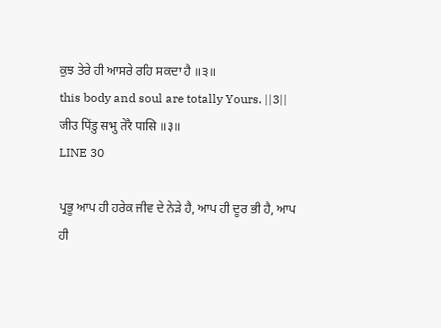ਕੁਝ ਤੇਰੇ ਹੀ ਆਸਰੇ ਰਹਿ ਸਕਦਾ ਹੈ ॥੩॥
this body and soul are totally Yours. ||3||
जीउ पिंडु सभु तेरै पासि ॥३॥
LINE 30

ਪ੍ਰਭੂ ਆਪ ਹੀ ਹਰੇਕ ਜੀਵ ਦੇ ਨੇੜੇ ਹੈ, ਆਪ ਹੀ ਦੂਰ ਭੀ ਹੈ, ਆਪ ਹੀ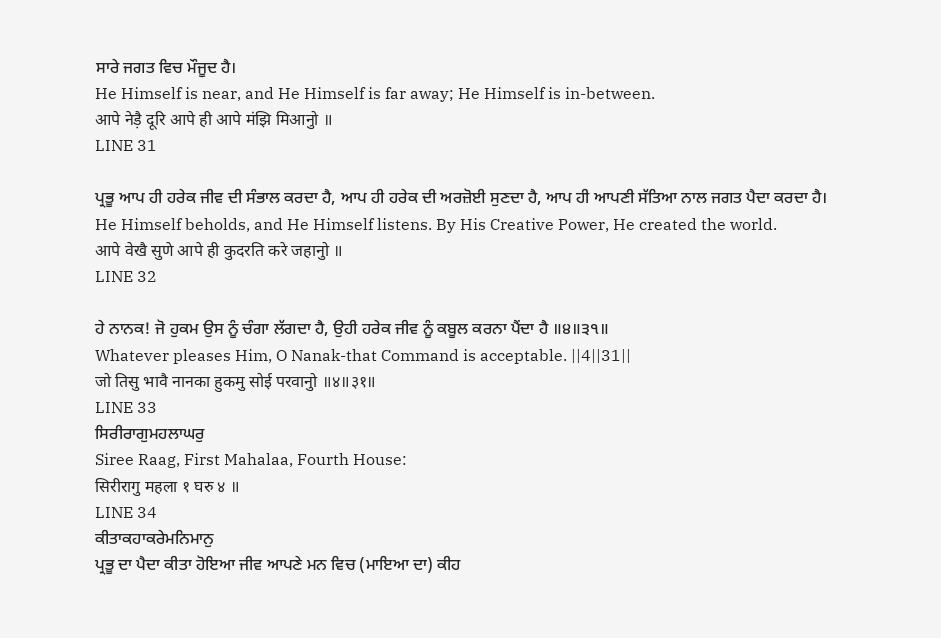ਸਾਰੇ ਜਗਤ ਵਿਚ ਮੌਜੂਦ ਹੈ।
He Himself is near, and He Himself is far away; He Himself is in-between.
आपे नेड़ै दूरि आपे ही आपे मंझि मिआनुो ॥
LINE 31

ਪ੍ਰਭੂ ਆਪ ਹੀ ਹਰੇਕ ਜੀਵ ਦੀ ਸੰਭਾਲ ਕਰਦਾ ਹੈ, ਆਪ ਹੀ ਹਰੇਕ ਦੀ ਅਰਜ਼ੋਈ ਸੁਣਦਾ ਹੈ, ਆਪ ਹੀ ਆਪਣੀ ਸੱਤਿਆ ਨਾਲ ਜਗਤ ਪੈਦਾ ਕਰਦਾ ਹੈ।
He Himself beholds, and He Himself listens. By His Creative Power, He created the world.
आपे वेखै सुणे आपे ही कुदरति करे जहानुो ॥
LINE 32

ਹੇ ਨਾਨਕ! ਜੋ ਹੁਕਮ ਉਸ ਨੂੰ ਚੰਗਾ ਲੱਗਦਾ ਹੈ, ਉਹੀ ਹਰੇਕ ਜੀਵ ਨੂੰ ਕਬੂਲ ਕਰਨਾ ਪੈਂਦਾ ਹੈ ॥੪॥੩੧॥
Whatever pleases Him, O Nanak-that Command is acceptable. ||4||31||
जो तिसु भावै नानका हुकमु सोई परवानुो ॥४॥३१॥
LINE 33
ਸਿਰੀਰਾਗੁਮਹਲਾਘਰੁ
Siree Raag, First Mahalaa, Fourth House:
सिरीरागु महला १ घरु ४ ॥
LINE 34
ਕੀਤਾਕਹਾਕਰੇਮਨਿਮਾਨੁ
ਪ੍ਰਭੂ ਦਾ ਪੈਦਾ ਕੀਤਾ ਹੋਇਆ ਜੀਵ ਆਪਣੇ ਮਨ ਵਿਚ (ਮਾਇਆ ਦਾ) ਕੀਹ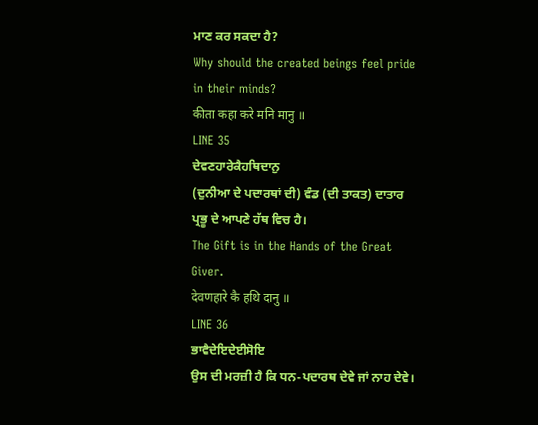ਮਾਣ ਕਰ ਸਕਦਾ ਹੈ?
Why should the created beings feel pride in their minds?
कीता कहा करे मनि मानु ॥
LINE 35
ਦੇਵਣਹਾਰੇਕੈਹਥਿਦਾਨੁ
(ਦੁਨੀਆ ਦੇ ਪਦਾਰਥਾਂ ਦੀ) ਵੰਡ (ਦੀ ਤਾਕਤ) ਦਾਤਾਰ ਪ੍ਰਭੂ ਦੇ ਆਪਣੇ ਹੱਥ ਵਿਚ ਹੈ।
The Gift is in the Hands of the Great Giver.
देवणहारे कै हथि दानु ॥
LINE 36
ਭਾਵੈਦੇਇਦੇਈਸੋਇ
ਉਸ ਦੀ ਮਰਜ਼ੀ ਹੈ ਕਿ ਧਨ-ਪਦਾਰਥ ਦੇਵੇ ਜਾਂ ਨਾਹ ਦੇਵੇ।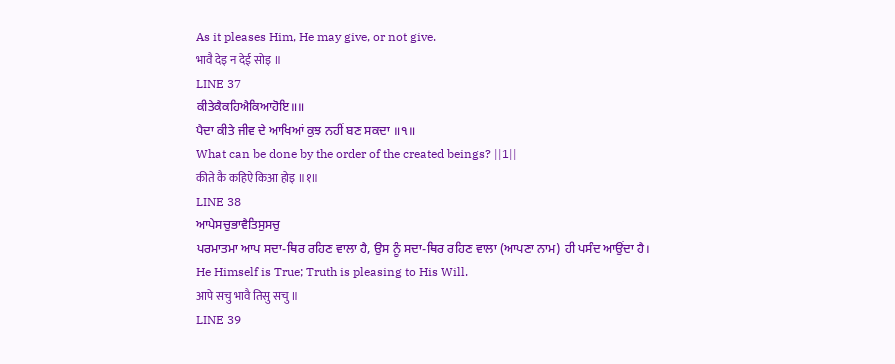As it pleases Him, He may give, or not give.
भावै देइ न देई सोइ ॥
LINE 37
ਕੀਤੇਕੈਕਹਿਐਕਿਆਹੋਇ॥॥
ਪੈਦਾ ਕੀਤੇ ਜੀਵ ਦੇ ਆਖਿਆਂ ਕੁਝ ਨਹੀਂ ਬਣ ਸਕਦਾ ॥੧॥
What can be done by the order of the created beings? ||1||
कीते कै कहिऐ किआ होइ ॥१॥
LINE 38
ਆਪੇਸਚੁਭਾਵੈਤਿਸੁਸਚੁ
ਪਰਮਾਤਮਾ ਆਪ ਸਦਾ-ਥਿਰ ਰਹਿਣ ਵਾਲਾ ਹੈ, ਉਸ ਨੂੰ ਸਦਾ-ਥਿਰ ਰਹਿਣ ਵਾਲਾ (ਆਪਣਾ ਨਾਮ) ਹੀ ਪਸੰਦ ਆਉਂਦਾ ਹੈ।
He Himself is True; Truth is pleasing to His Will.
आपे सचु भावै तिसु सचु ॥
LINE 39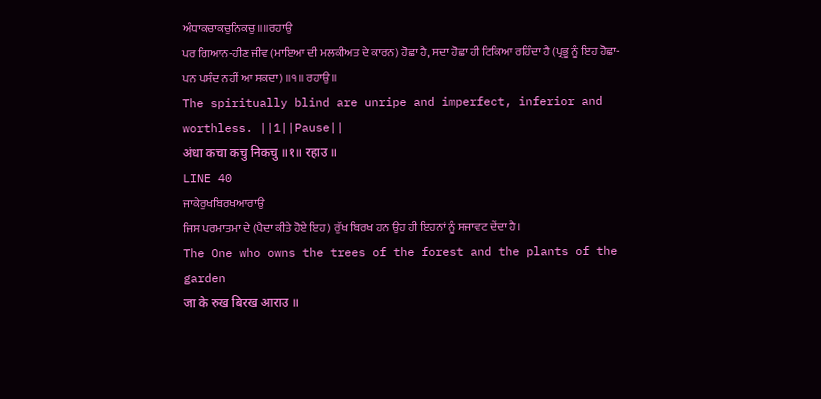ਅੰਧਾਕਚਾਕਚੁਨਿਕਚੁ॥॥ਰਹਾਉ
ਪਰ ਗਿਆਨ-ਹੀਣ ਜੀਵ (ਮਾਇਆ ਦੀ ਮਲਕੀਅਤ ਦੇ ਕਾਰਨ) ਹੋਛਾ ਹੈ, ਸਦਾ ਹੋਛਾ ਹੀ ਟਿਕਿਆ ਰਹਿੰਦਾ ਹੈ (ਪ੍ਰਭੂ ਨੂੰ ਇਹ ਹੋਛਾ-ਪਨ ਪਸੰਦ ਨਹੀਂ ਆ ਸਕਦਾ) ॥੧॥ ਰਹਾਉ ॥
The spiritually blind are unripe and imperfect, inferior and worthless. ||1||Pause||
अंधा कचा कचु निकचु ॥१॥ रहाउ ॥
LINE 40
ਜਾਕੇਰੁਖਬਿਰਖਆਰਾਉ
ਜਿਸ ਪਰਮਾਤਮਾ ਦੇ (ਪੈਦਾ ਕੀਤੇ ਹੋਏ ਇਹ) ਰੁੱਖ ਬਿਰਖ ਹਨ ਉਹ ਹੀ ਇਹਨਾਂ ਨੂੰ ਸਜਾਵਟ ਦੇਂਦਾ ਹੈ।
The One who owns the trees of the forest and the plants of the garden
जा के रुख बिरख आराउ ॥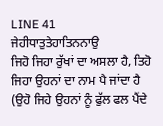LINE 41
ਜੇਹੀਧਾਤੁਤੇਹਾਤਿਨਨਾਉ
ਜਿਹੋ ਜਿਹਾ ਰੁੱਖਾਂ ਦਾ ਅਸਲਾ ਹੈ, ਤਿਹੋ ਜਿਹਾ ਉਹਨਾਂ ਦਾ ਨਾਮ ਪੈ ਜਾਂਦਾ ਹੈ (ਉਹੋ ਜਿਹੇ ਉਹਨਾਂ ਨੂੰ ਫੁੱਲ ਫਲ ਪੈਂਦੇ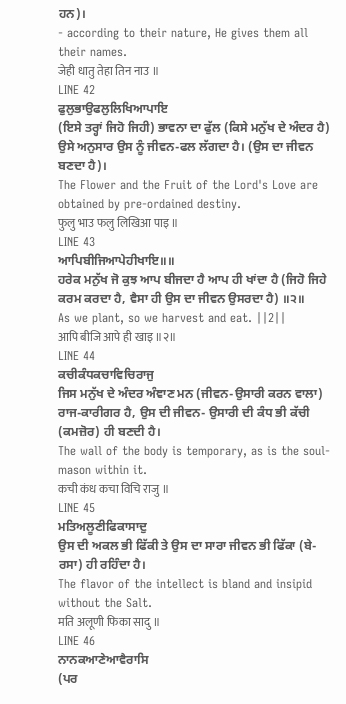ਹਨ)।
- according to their nature, He gives them all their names.
जेही धातु तेहा तिन नाउ ॥
LINE 42
ਫੁਲੁਭਾਉਫਲੁਲਿਖਿਆਪਾਇ
(ਇਸੇ ਤਰ੍ਹਾਂ ਜਿਹੋ ਜਿਹੀ) ਭਾਵਨਾ ਦਾ ਫੁੱਲ (ਕਿਸੇ ਮਨੁੱਖ ਦੇ ਅੰਦਰ ਹੈ) ਉਸੇ ਅਨੁਸਾਰ ਉਸ ਨੂੰ ਜੀਵਨ-ਫਲ ਲੱਗਦਾ ਹੈ। (ਉਸ ਦਾ ਜੀਵਨ ਬਣਦਾ ਹੈ)।
The Flower and the Fruit of the Lord's Love are obtained by pre-ordained destiny.
फुलु भाउ फलु लिखिआ पाइ ॥
LINE 43
ਆਪਿਬੀਜਿਆਪੇਹੀਖਾਇ॥॥
ਹਰੇਕ ਮਨੁੱਖ ਜੋ ਕੁਝ ਆਪ ਬੀਜਦਾ ਹੈ ਆਪ ਹੀ ਖਾਂਦਾ ਹੈ (ਜਿਹੋ ਜਿਹੇ ਕਰਮ ਕਰਦਾ ਹੈ, ਵੈਸਾ ਹੀ ਉਸ ਦਾ ਜੀਵਨ ਉਸਰਦਾ ਹੈ) ॥੨॥
As we plant, so we harvest and eat. ||2||
आपि बीजि आपे ही खाइ ॥२॥
LINE 44
ਕਚੀਕੰਧਕਚਾਵਿਚਿਰਾਜੁ
ਜਿਸ ਮਨੁੱਖ ਦੇ ਅੰਦਰ ਅੰਞਾਣ ਮਨ (ਜੀਵਨ-ਉਸਾਰੀ ਕਰਨ ਵਾਲਾ) ਰਾਜ-ਕਾਰੀਗਰ ਹੈ, ਉਸ ਦੀ ਜੀਵਨ- ਉਸਾਰੀ ਦੀ ਕੰਧ ਭੀ ਕੱਚੀ (ਕਮਜ਼ੋਰ) ਹੀ ਬਣਦੀ ਹੈ।
The wall of the body is temporary, as is the soul-mason within it.
कची कंध कचा विचि राजु ॥
LINE 45
ਮਤਿਅਲੂਣੀਫਿਕਾਸਾਦੁ
ਉਸ ਦੀ ਅਕਲ ਭੀ ਫਿੱਕੀ ਤੇ ਉਸ ਦਾ ਸਾਰਾ ਜੀਵਨ ਭੀ ਫਿੱਕਾ (ਬੇ-ਰਸਾ) ਹੀ ਰਹਿੰਦਾ ਹੈ।
The flavor of the intellect is bland and insipid without the Salt.
मति अलूणी फिका सादु ॥
LINE 46
ਨਾਨਕਆਣੇਆਵੈਰਾਸਿ
(ਪਰ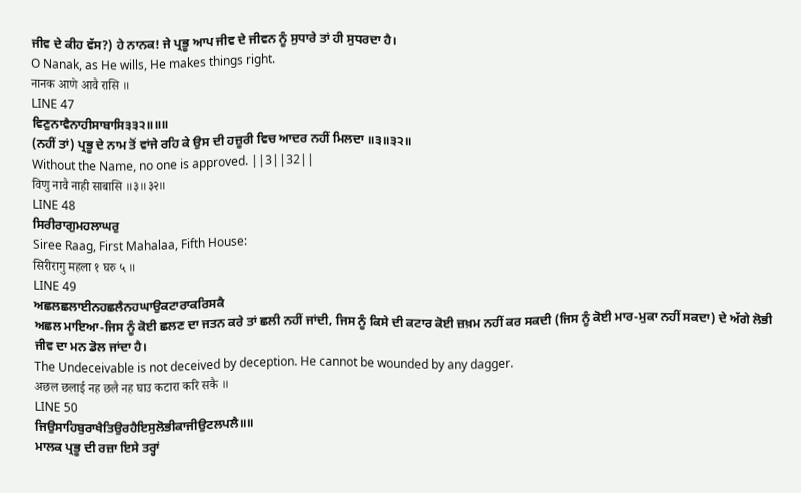ਜੀਵ ਦੇ ਕੀਹ ਵੱਸ?) ਹੇ ਨਾਨਕ! ਜੇ ਪ੍ਰਭੂ ਆਪ ਜੀਵ ਦੇ ਜੀਵਨ ਨੂੰ ਸੁਧਾਰੇ ਤਾਂ ਹੀ ਸੁਧਰਦਾ ਹੈ।
O Nanak, as He wills, He makes things right.
नानक आणे आवै रासि ॥
LINE 47
ਵਿਣੁਨਾਵੈਨਾਹੀਸਾਬਾਸਿ੩੩੨॥॥॥
(ਨਹੀਂ ਤਾਂ) ਪ੍ਰਭੂ ਦੇ ਨਾਮ ਤੋਂ ਵਾਂਜੇ ਰਹਿ ਕੇ ਉਸ ਦੀ ਹਜ਼ੂਰੀ ਵਿਚ ਆਦਰ ਨਹੀਂ ਮਿਲਦਾ ॥੩॥੩੨॥
Without the Name, no one is approved. ||3||32||
विणु नावै नाही साबासि ॥३॥३२॥
LINE 48
ਸਿਰੀਰਾਗੁਮਹਲਾਘਰੁ
Siree Raag, First Mahalaa, Fifth House:
सिरीरागु महला १ घरु ५ ॥
LINE 49
ਅਛਲਛਲਾਈਨਹਛਲੈਨਹਘਾਉਕਟਾਰਾਕਰਿਸਕੈ
ਅਛਲ ਮਾਇਆ-ਜਿਸ ਨੂੰ ਕੋਈ ਛਲਣ ਦਾ ਜਤਨ ਕਰੇ ਤਾਂ ਛਲੀ ਨਹੀਂ ਜਾਂਦੀ, ਜਿਸ ਨੂੰ ਕਿਸੇ ਦੀ ਕਟਾਰ ਕੋਈ ਜ਼ਖ਼ਮ ਨਹੀਂ ਕਰ ਸਕਦੀ (ਜਿਸ ਨੂੰ ਕੋਈ ਮਾਰ-ਮੁਕਾ ਨਹੀਂ ਸਕਦਾ) ਦੇ ਅੱਗੇ ਲੋਭੀ ਜੀਵ ਦਾ ਮਨ ਡੋਲ ਜਾਂਦਾ ਹੈ।
The Undeceivable is not deceived by deception. He cannot be wounded by any dagger.
अछल छलाई नह छलै नह घाउ कटारा करि सकै ॥
LINE 50
ਜਿਉਸਾਹਿਬੁਰਾਖੈਤਿਉਰਹੈਇਸੁਲੋਭੀਕਾਜੀਉਟਲਪਲੈ॥॥
ਮਾਲਕ ਪ੍ਰਭੂ ਦੀ ਰਜ਼ਾ ਇਸੇ ਤਰ੍ਹਾਂ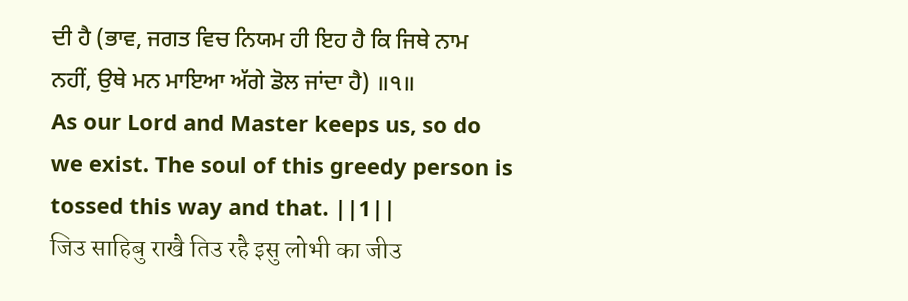ਦੀ ਹੈ (ਭਾਵ, ਜਗਤ ਵਿਚ ਨਿਯਮ ਹੀ ਇਹ ਹੈ ਕਿ ਜਿਥੇ ਨਾਮ ਨਹੀਂ, ਉਥੇ ਮਨ ਮਾਇਆ ਅੱਗੇ ਡੋਲ ਜਾਂਦਾ ਹੈ) ॥੧॥
As our Lord and Master keeps us, so do we exist. The soul of this greedy person is tossed this way and that. ||1||
जिउ साहिबु राखै तिउ रहै इसु लोभी का जीउ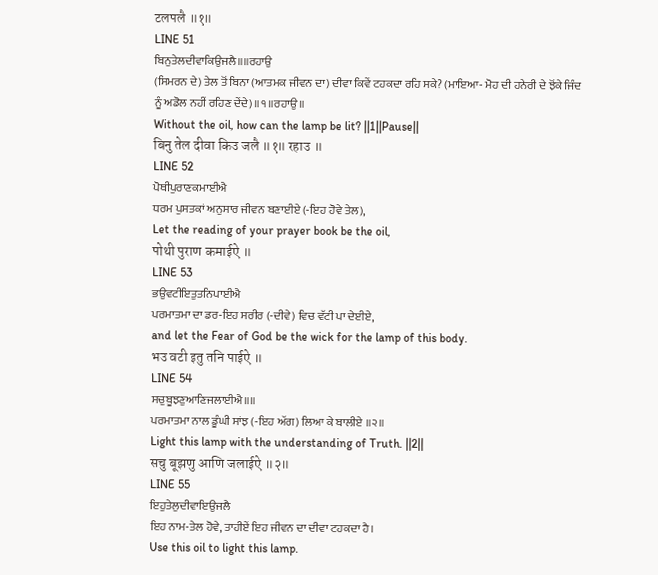टलपलै ॥१॥
LINE 51
ਬਿਨੁਤੇਲਦੀਵਾਕਿਉਜਲੈ॥॥ਰਹਾਉ
(ਸਿਮਰਨ ਦੇ) ਤੇਲ ਤੋਂ ਬਿਨਾ (ਆਤਮਕ ਜੀਵਨ ਦਾ) ਦੀਵਾ ਕਿਵੇਂ ਟਹਕਦਾ ਰਹਿ ਸਕੇ? (ਮਾਇਆ- ਮੋਹ ਦੀ ਹਨੇਰੀ ਦੇ ਝੋਂਕੇ ਜਿੰਦ ਨੂੰ ਅਡੋਲ ਨਹੀਂ ਰਹਿਣ ਦੇਂਦੇ)॥੧॥ਰਹਾਉ॥
Without the oil, how can the lamp be lit? ||1||Pause||
बिनु तेल दीवा किउ जलै ॥१॥ रहाउ ॥
LINE 52
ਪੋਥੀਪੁਰਾਣਕਮਾਈਐ
ਧਰਮ ਪੁਸਤਕਾਂ ਅਨੁਸਾਰ ਜੀਵਨ ਬਣਾਈਏ (-ਇਹ ਹੋਵੇ ਤੇਲ),
Let the reading of your prayer book be the oil,
पोथी पुराण कमाईऐ ॥
LINE 53
ਭਉਵਟੀਇਤੁਤਨਿਪਾਈਐ
ਪਰਮਾਤਮਾ ਦਾ ਡਰ-ਇਹ ਸਰੀਰ (-ਦੀਵੇ) ਵਿਚ ਵੱਟੀ ਪਾ ਦੇਈਏ,
and let the Fear of God be the wick for the lamp of this body.
भउ वटी इतु तनि पाईऐ ॥
LINE 54
ਸਚੁਬੂਝਣੁਆਣਿਜਲਾਈਐ॥॥
ਪਰਮਾਤਮਾ ਨਾਲ ਡੂੰਘੀ ਸਾਂਝ (-ਇਹ ਅੱਗ) ਲਿਆ ਕੇ ਬਾਲੀਏ ॥੨॥
Light this lamp with the understanding of Truth. ||2||
सचु बूझणु आणि जलाईऐ ॥२॥
LINE 55
ਇਹੁਤੇਲੁਦੀਵਾਇਉਜਲੈ
ਇਹ ਨਾਮ-ਤੇਲ ਹੋਵੇ, ਤਾਹੀਏਂ ਇਹ ਜੀਵਨ ਦਾ ਦੀਵਾ ਟਹਕਦਾ ਹੈ।
Use this oil to light this lamp.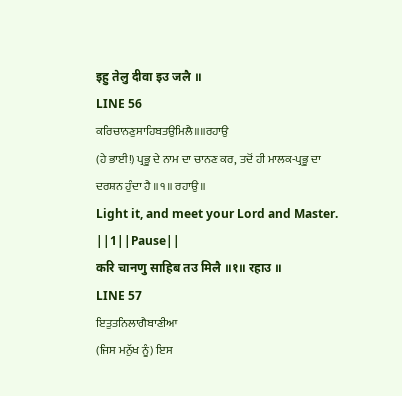इहु तेलु दीवा इउ जलै ॥
LINE 56
ਕਰਿਚਾਨਣੁਸਾਹਿਬਤਉਮਿਲੈ॥॥ਰਹਾਉ
(ਹੇ ਭਾਈ!) ਪ੍ਰਭੂ ਦੇ ਨਾਮ ਦਾ ਚਾਨਣ ਕਰ, ਤਦੋਂ ਹੀ ਮਾਲਕ-ਪ੍ਰਭੂ ਦਾ ਦਰਸ਼ਨ ਹੁੰਦਾ ਹੈ ॥੧॥ ਰਹਾਉ ॥
Light it, and meet your Lord and Master. ||1||Pause||
करि चानणु साहिब तउ मिलै ॥१॥ रहाउ ॥
LINE 57
ਇਤੁਤਨਿਲਾਗੈਬਾਣੀਆ
(ਜਿਸ ਮਨੁੱਖ ਨੂੰ) ਇਸ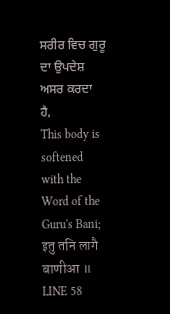ਸਰੀਰ ਵਿਚ ਗੁਰੂ ਦਾ ਉਪਦੇਸ਼ ਅਸਰ ਕਰਦਾ ਹੈ,
This body is softened with the Word of the Guru's Bani;
इतु तनि लागै बाणीआ ॥
LINE 58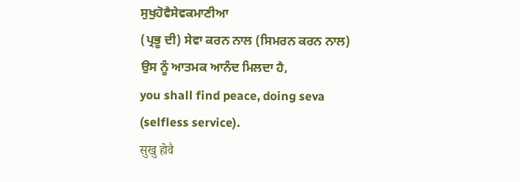ਸੁਖੁਹੋਵੈਸੇਵਕਮਾਣੀਆ
(ਪ੍ਰਭੂ ਦੀ) ਸੇਵਾ ਕਰਨ ਨਾਲ (ਸਿਮਰਨ ਕਰਨ ਨਾਲ) ਉਸ ਨੂੰ ਆਤਮਕ ਆਨੰਦ ਮਿਲਦਾ ਹੈ,
you shall find peace, doing seva (selfless service).
सुखु होवै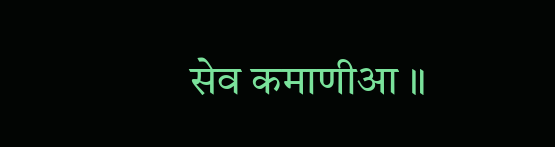सेव कमाणीआ ॥